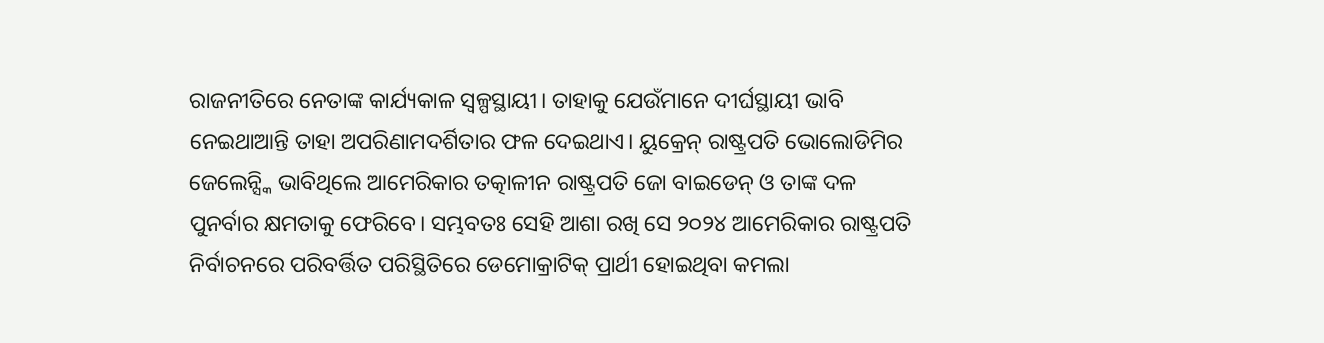ରାଜନୀତିରେ ନେତାଙ୍କ କାର୍ଯ୍ୟକାଳ ସ୍ବଳ୍ପସ୍ଥାୟୀ। ତାହାକୁ ଯେଉଁମାନେ ଦୀର୍ଘସ୍ଥାୟୀ ଭାବି ନେଇଥାଆନ୍ତି ତାହା ଅପରିଣାମଦର୍ଶିତାର ଫଳ ଦେଇଥାଏ। ୟୁକ୍ରେନ୍ ରାଷ୍ଟ୍ରପତି ଭୋଲୋଡିମିର ଜେଲେନ୍ସ୍କି ଭାବିଥିଲେ ଆମେରିକାର ତତ୍କାଳୀନ ରାଷ୍ଟ୍ରପତି ଜୋ ବାଇଡେନ୍ ଓ ତାଙ୍କ ଦଳ ପୁନର୍ବାର କ୍ଷମତାକୁ ଫେରିବେ। ସମ୍ଭବତଃ ସେହି ଆଶା ରଖି ସେ ୨୦୨୪ ଆମେରିକାର ରାଷ୍ଟ୍ରପତି ନିର୍ବାଚନରେ ପରିବର୍ତ୍ତିତ ପରିସ୍ଥିତିରେ ଡେମୋକ୍ରାଟିକ୍ ପ୍ରାର୍ଥୀ ହୋଇଥିବା କମଲା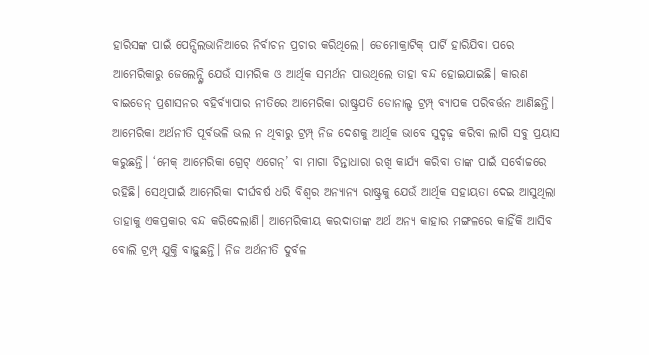ହାରିସଙ୍କ ପାଇଁ ପେନ୍ସିଲଭାନିଆରେ ନିର୍ବାଚନ ପ୍ରଚାର କରିଥିଲେ। ଡେମୋକ୍ରାଟିକ୍ ପାର୍ଟି ହାରିଯିବା ପରେ ଆମେରିକାରୁ ଜେଲେନ୍ସ୍କି ଯେଉଁ ସାମରିକ ଓ ଆର୍ଥିକ ସମର୍ଥନ ପାଉଥିଲେ ତାହା ବନ୍ଦ ହୋଇଯାଇଛି। କାରଣ ବାଇଡେନ୍ ପ୍ରଶାସନର ବହିର୍ବ୍ୟାପାର ନୀତିରେ ଆମେରିକା ରାଷ୍ଟ୍ରପତି ଡୋନାଲ୍ଡ ଟ୍ରମ୍ପ୍ ବ୍ୟାପକ ପରିବର୍ତ୍ତନ ଆଣିଛନ୍ତି। ଆମେରିକା ଅର୍ଥନୀତି ପୂର୍ବଭଳି ଭଲ ନ ଥିବାରୁ ଟ୍ରମ୍ପ୍ ନିଜ ଦେଶକୁ ଆର୍ଥିକ ଭାବେ ସୁଦୃଢ଼ କରିବା ଲାଗି ସବୁ ପ୍ରୟାସ କରୁଛନ୍ତି। ‘ମେକ୍ ଆମେରିକା ଗ୍ରେଟ୍ ଏଗେନ୍’ ବା ମାଗା ଚିନ୍ତାଧାରା ରଖି କାର୍ଯ୍ୟ କରିବା ତାଙ୍କ ପାଇଁ ସର୍ବୋଚ୍ଚରେ ରହିଛି। ସେଥିପାଇଁ ଆମେରିକା ଦୀର୍ଘବର୍ଷ ଧରି ବିଶ୍ୱର ଅନ୍ୟାନ୍ୟ ରାଷ୍ଟ୍ରକୁ ଯେଉଁ ଆର୍ଥିକ ସହାୟତା ଦେଇ ଆସୁଥିଲା ତାହାକୁ ଏକପ୍ରକାର ବନ୍ଦ କରିଦେଲାଣି। ଆମେରିକୀୟ କରଦାତାଙ୍କ ଅର୍ଥ ଅନ୍ୟ କାହାର ମଙ୍ଗଳରେ କାହିଁକି ଆସିବ ବୋଲି ଟ୍ରମ୍ପ୍ ଯୁକ୍ତି ବାଢ଼ୁଛନ୍ତି। ନିଜ ଅର୍ଥନୀତି ଦୁର୍ବଳ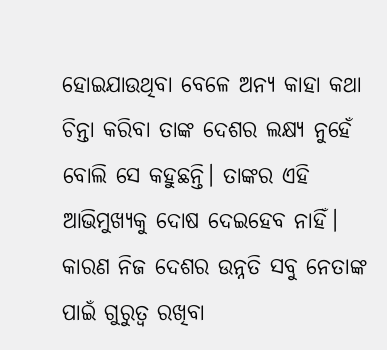ହୋଇଯାଉଥିବା ବେଳେ ଅନ୍ୟ କାହା କଥା ଚିନ୍ତା କରିବା ତାଙ୍କ ଦେଶର ଲକ୍ଷ୍ୟ ନୁହେଁ ବୋଲି ସେ କହୁଛନ୍ତି। ତାଙ୍କର ଏହି ଆଭିମୁଖ୍ୟକୁ ଦୋଷ ଦେଇହେବ ନାହିଁ। କାରଣ ନିଜ ଦେଶର ଉନ୍ନତି ସବୁ ନେତାଙ୍କ ପାଇଁ ଗୁରୁତ୍ୱ ରଖିବା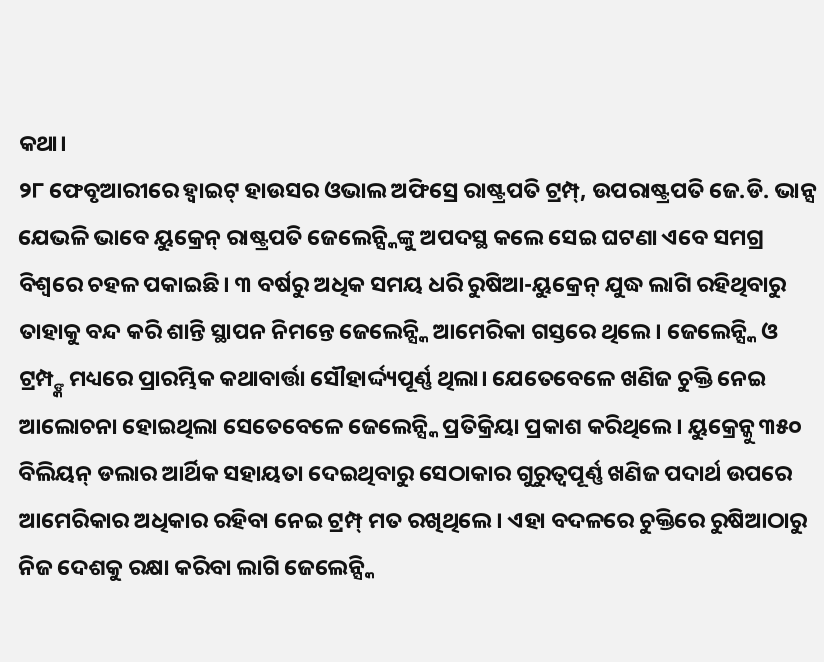କଥା।
୨୮ ଫେବୃଆରୀରେ ହ୍ବାଇଟ୍ ହାଉସର ଓଭାଲ ଅଫିସ୍ରେ ରାଷ୍ଟ୍ରପତି ଟ୍ରମ୍ପ୍, ଉପରାଷ୍ଟ୍ରପତି ଜେ.ଡି. ଭାନ୍ସ ଯେଭଳି ଭାବେ ୟୁକ୍ରେନ୍ ରାଷ୍ଟ୍ରପତି ଜେଲେନ୍ସ୍କିଙ୍କୁ ଅପଦସ୍ଥ କଲେ ସେଇ ଘଟଣା ଏବେ ସମଗ୍ର ବିଶ୍ୱରେ ଚହଳ ପକାଇଛି। ୩ ବର୍ଷରୁ ଅଧିକ ସମୟ ଧରି ରୁଷିଆ-ୟୁକ୍ରେନ୍ ଯୁଦ୍ଧ ଲାଗି ରହିଥିବାରୁ ତାହାକୁ ବନ୍ଦ କରି ଶାନ୍ତି ସ୍ଥାପନ ନିମନ୍ତେ ଜେଲେନ୍ସ୍କି ଆମେରିକା ଗସ୍ତରେ ଥିଲେ। ଜେଲେନ୍ସ୍କି ଓ ଟ୍ରମ୍ପ୍ଙ୍କ ମଧ୍ୟରେ ପ୍ରାରମ୍ଭିକ କଥାବାର୍ତ୍ତା ସୌହାର୍ଦ୍ଦ୍ୟପୂର୍ଣ୍ଣ ଥିଲା। ଯେତେବେଳେ ଖଣିଜ ଚୁକ୍ତି ନେଇ ଆଲୋଚନା ହୋଇଥିଲା ସେତେବେଳେ ଜେଲେନ୍ସ୍କି ପ୍ରତିକ୍ରିୟା ପ୍ରକାଶ କରିଥିଲେ। ୟୁକ୍ରେନ୍କୁ ୩୫୦ ବିଲିୟନ୍ ଡଲାର ଆର୍ଥିକ ସହାୟତା ଦେଇଥିବାରୁ ସେଠାକାର ଗୁରୁତ୍ୱପୂର୍ଣ୍ଣ ଖଣିଜ ପଦାର୍ଥ ଉପରେ ଆମେରିକାର ଅଧିକାର ରହିବା ନେଇ ଟ୍ରମ୍ପ୍ ମତ ରଖିଥିଲେ। ଏହା ବଦଳରେ ଚୁକ୍ତିରେ ରୁଷିଆଠାରୁ ନିଜ ଦେଶକୁ ରକ୍ଷା କରିବା ଲାଗି ଜେଲେନ୍ସ୍କି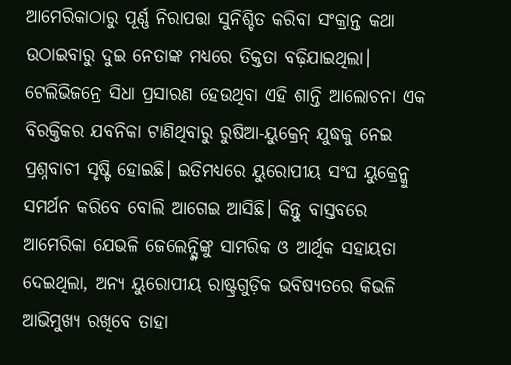ଆମେରିକାଠାରୁ ପୂର୍ଣ୍ଣ ନିରାପତ୍ତା ସୁନିଶ୍ଚିତ କରିବା ସଂକ୍ରାନ୍ତ କଥା ଉଠାଇବାରୁ ଦୁଇ ନେତାଙ୍କ ମଧ୍ୟରେ ତିକ୍ତତା ବଢ଼ିଯାଇଥିଲା। ଟେଲିଭିଜନ୍ରେ ସିଧା ପ୍ରସାରଣ ହେଉଥିବା ଏହି ଶାନ୍ତି ଆଲୋଚନା ଏକ ବିରକ୍ତିକର ଯବନିକା ଟାଣିଥିବାରୁ ରୁଷିଆ-ୟୁକ୍ରେନ୍ ଯୁଦ୍ଧକୁ ନେଇ ପ୍ରଶ୍ନବାଚୀ ସୃଷ୍ଟି ହୋଇଛି। ଇତିମଧ୍ୟରେ ୟୁରୋପୀୟ ସଂଘ ୟୁକ୍ରେନ୍କୁ ସମର୍ଥନ କରିବେ ବୋଲି ଆଗେଇ ଆସିଛି। କିନ୍ତୁ ବାସ୍ତବରେ ଆମେରିକା ଯେଭଳି ଜେଲେନ୍ସ୍କିଙ୍କୁ ସାମରିକ ଓ ଆର୍ଥିକ ସହାୟତା ଦେଇଥିଲା, ଅନ୍ୟ ୟୁରୋପୀୟ ରାଷ୍ଟ୍ରଗୁଡ଼ିକ ଭବିଷ୍ୟତରେ କିଭଳି ଆଭିମୁଖ୍ୟ ରଖିବେ ତାହା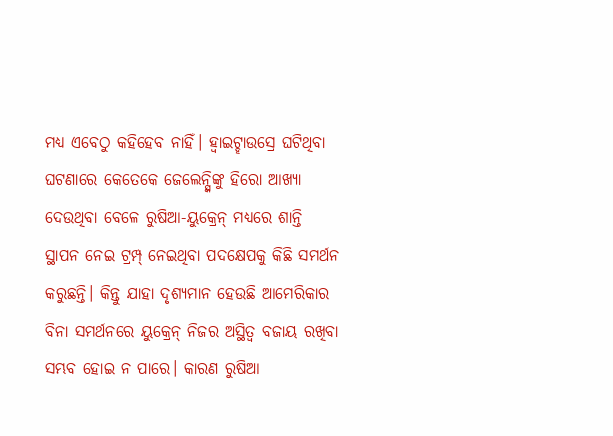ମଧ୍ୟ ଏବେଠୁ କହିହେବ ନାହିଁ। ହ୍ବାଇଟ୍ହାଉସ୍ରେ ଘଟିଥିବା ଘଟଣାରେ କେତେକେ ଜେଲେନ୍ସ୍କିଙ୍କୁ ହିରୋ ଆଖ୍ୟା ଦେଉଥିବା ବେଳେ ରୁଷିଆ-ୟୁକ୍ରେନ୍ ମଧ୍ୟରେ ଶାନ୍ତି ସ୍ଥାପନ ନେଇ ଟ୍ରମ୍ପ୍ ନେଇଥିବା ପଦକ୍ଷେପକୁ କିଛି ସମର୍ଥନ କରୁଛନ୍ତି। କିନ୍ତୁ ଯାହା ଦୃଶ୍ୟମାନ ହେଉଛି ଆମେରିକାର ବିନା ସମର୍ଥନରେ ୟୁକ୍ରେନ୍ ନିଜର ଅସ୍ଥିତ୍ୱ ବଜାୟ ରଖିବା ସମ୍ଭବ ହୋଇ ନ ପାରେ। କାରଣ ରୁଷିଆ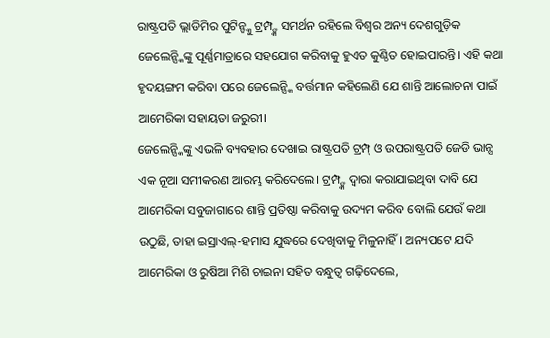ରାଷ୍ଟ୍ରପତି ଭ୍ଲାଡିମିର ପୁଟିନ୍ଙ୍କୁ ଟ୍ରମ୍ପ୍ଙ୍କ ସମର୍ଥନ ରହିଲେ ବିଶ୍ୱର ଅନ୍ୟ ଦେଶଗୁଡ଼ିକ ଜେଲେନ୍ସ୍କିଙ୍କୁ ପୂର୍ଣ୍ଣମାତ୍ରାରେ ସହଯୋଗ କରିବାକୁ ହୁଏତ କୁଣ୍ଠିତ ହୋଇପାରନ୍ତି। ଏହି କଥା ହୃଦୟଙ୍ଗମ କରିବା ପରେ ଜେଲେନ୍ସ୍କି ବର୍ତ୍ତମାନ କହିଲେଣି ଯେ ଶାନ୍ତି ଆଲୋଚନା ପାଇଁ ଆମେରିକା ସହାୟତା ଜରୁରୀ।
ଜେଲେନ୍ସ୍କିଙ୍କୁ ଏଭଳି ବ୍ୟବହାର ଦେଖାଇ ରାଷ୍ଟ୍ରପତି ଟ୍ରମ୍ପ୍ ଓ ଉପରାଷ୍ଟ୍ରପତି ଜେଡି ଭାନ୍ସ ଏକ ନୂଆ ସମୀକରଣ ଆରମ୍ଭ କରିଦେଲେ। ଟ୍ରମ୍ପ୍ଙ୍କ ଦ୍ୱାରା କରାଯାଇଥିବା ଦାବି ଯେ ଆମେରିକା ସବୁଜାଗାରେ ଶାନ୍ତି ପ୍ରତିଷ୍ଠା କରିବାକୁ ଉଦ୍ୟମ କରିବ ବୋଲି ଯେଉଁ କଥା ଉଠୁଛି, ତାହା ଇସ୍ରାଏଲ୍-ହମାସ ଯୁଦ୍ଧରେ ଦେଖିବାକୁ ମିଳୁନାହିଁ। ଅନ୍ୟପଟେ ଯଦି ଆମେରିକା ଓ ରୁଷିଆ ମିଶି ଚାଇନା ସହିତ ବନ୍ଧୁତ୍ୱ ଗଢ଼ିଦେଲେ,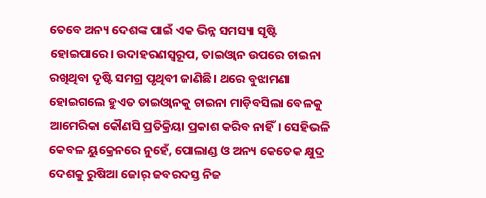ତେବେ ଅନ୍ୟ ଦେଶଙ୍କ ପାଇଁ ଏକ ଭିନ୍ନ ସମସ୍ୟା ସୃଷ୍ଟି ହୋଇପାରେ। ଉଦାହରଣସ୍ବରୂପ, ତାଇଓ୍ବାନ ଉପରେ ଚାଇନା ରଖିଥିବା ଦୃଷ୍ଟି ସମଗ୍ର ପୃଥିବୀ ଜାଣିଛି। ଥରେ ବୁଝାମଣା ହୋଇଗଲେ ହୁଏତ ତାଇଓ୍ବାନକୁ ଚାଇନା ମାଡ଼ିବସିଲା ବେଳକୁ ଆମେରିକା କୌଣସି ପ୍ରତିକ୍ରିୟା ପ୍ରକାଶ କରିବ ନାହିଁ। ସେହିଭଳି କେବଳ ୟୁକ୍ରେନରେ ନୁହେଁ, ପୋଲାଣ୍ଡ ଓ ଅନ୍ୟ କେତେକ କ୍ଷୁଦ୍ର ଦେଶକୁ ରୁଷିଆ ଜୋର୍ ଜବରଦସ୍ତ ନିଜ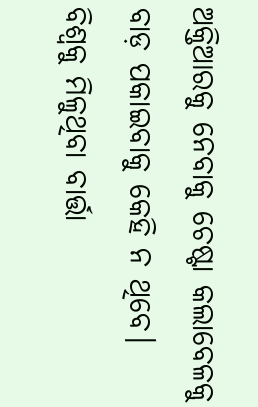ଅକ୍ତିଆରକୁ ନେବାକୁ ଚେଷ୍ଟା କଲାବେଳକୁ ବାଡ଼ ପକାଇବାକୁ କେହି ନ ଥିବେ। ବିଶ୍ୱକୁ ମିଳୁଥିବା ବାର୍ତ୍ତା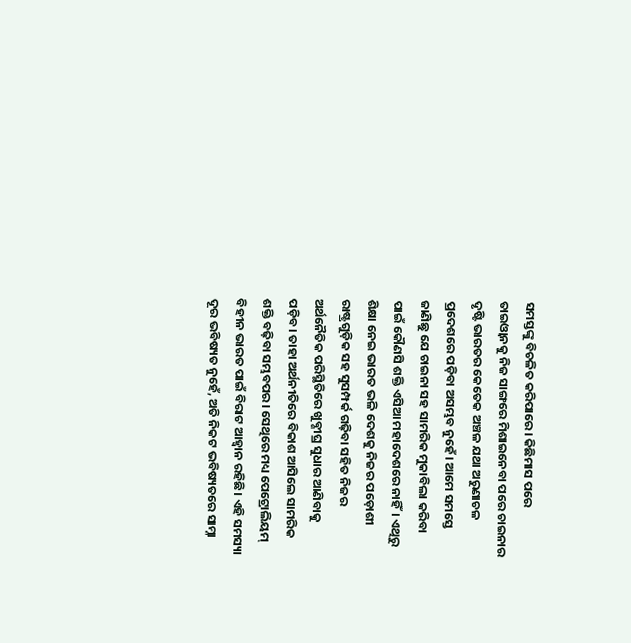ସମସ୍ତଙ୍କୁ ବିଚଳିତ କରିପାରେ। କିଛିମାସ ପରେ ତାଇଓ୍ବାନକୁ ନିଜ ସାଙ୍ଗରେ ମିଶାଇନେବା ପରେ ଚାଇନାର ଦୃଷ୍ଟି ଭାରତର କେତେକ ଅଞ୍ଚଳ ଯଥା ଅରୁଣାଚଳ ପ୍ରଦେଶରେ ପଡ଼ିବା ଅସମ୍ଭବ ନୁହେଁ। ଆମେ ସମସ୍ତେ ଜାଣିଛୁ ଯେ ଚାଇନା ସହ ସାମରିକ ମୁକାବିଲା କରିବା ପାଇଁ କୌଣସି ଶକ୍ତି ଏସିଆ ମହାଦେଶରେ ନାହିଁ। ଏଥିରୁ ଶିକ୍ଷା ନେଇ ଭାରତ ଭଳି ଦେଶକୁ ନିଜର ପଡ଼ୋଶୀ ରାଷ୍ଟ୍ରଗୁଡ଼ିକ ସହ ସୁସମ୍ପର୍କ ଗଢ଼ିବା ସହିତ ନିଜର ଅର୍ଥନୈତିକ ପରିସ୍ଥିତିରେ ଖୁବ୍ଶୀଘ୍ର ସୁଧାର ଆଣିବାକୁ ପଡ଼ିବ। ତାହା ଅର୍ଥନୀତିରେ ବିକାଶ ଆସିଲେ ସାମରିକ ଶକ୍ତି ବଢ଼ିବା ସମ୍ଭବପର। ସେଥିରେ ମଧ୍ୟ ପେଟ୍ରୋଲିୟମ୍ ବିହୀନ ଭାରତ ପାଇଁ ବିରାଟ ଆହ୍ବାନ ରହିଛି। ଏହି ସମସ୍ୟା ଦୂର ଭବିଷ୍ୟତ ନୁହେଁ, ଅତି ନିକଟ ଭବିଷ୍ୟତରେ ସାମ୍ନା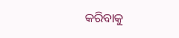କରିବାକୁ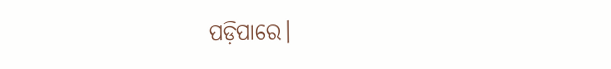ପଡ଼ିପାରେ।